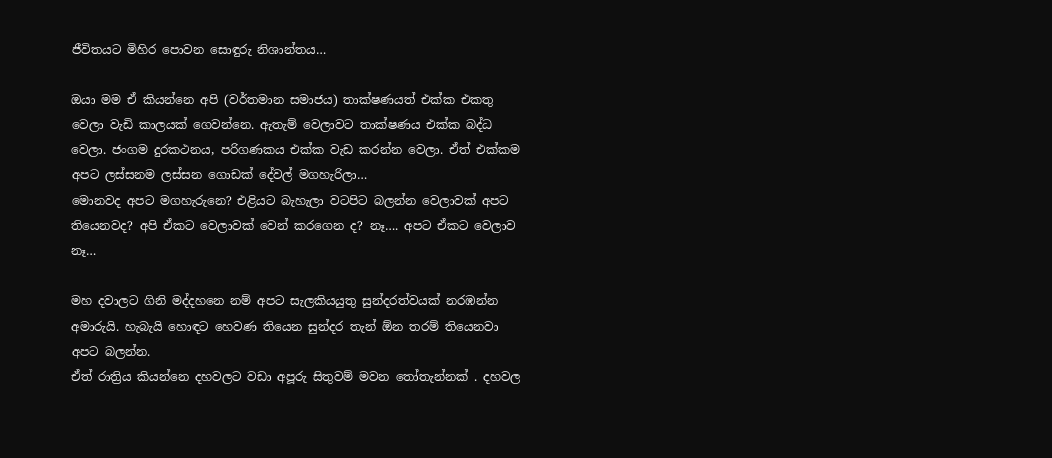ජීවිතයට මිහිර පොවන සොඳුරු නිශාන්තය…

ඔයා මම ඒ කියන්නෙ අපි (වර්තමාන සමාජය) තාක්ෂණයත් එක්ක එකතු වෙලා වැඩි කාලයක් ගෙවන්නෙ. ඇතැම් වෙලාවට තාක්ෂණය එක්ක බද්ධ වෙලා. ජංගම දුරකථනය, පරිගණකය එක්ක වැඩ කරන්න වෙලා. ඒත් එක්කම අපට ලස්සනම ලස්සන ගොඩක් දේවල් මගහැරිලා…
මොනවද අපට මගහැරුනෙ? එළියට බැහැලා වටපිට බලන්න වෙලාවක් අපට තියෙනවද? අපි ඒකට වෙලාවක් වෙන් කරගෙන ද? නෑ…. අපට ඒකට වෙලාව නෑ…

මහ දවාලට ගිනි මද්දහනෙ නම් අපට සැලකියයුතු සුන්දරත්වයක් නරඹන්න අමාරුයි. හැබැයි හොඳට හෙවණ තියෙන සුන්දර තැන් ඕන තරම් තියෙනවා අපට බලන්න.
ඒත් රාත්‍රිය කියන්නෙ දහවලට වඩා අපූරු සිතුවම් මවන තෝතැන්නක් . දහවල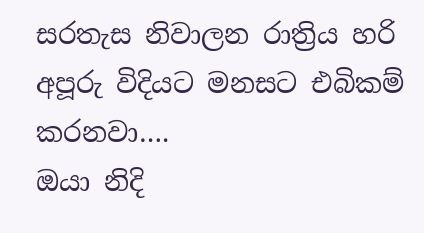සරතැස නිවාලන රාත්‍රිය හරි අපූරු විදියට මනසට එබිකම් කරනවා….
ඔයා නිදි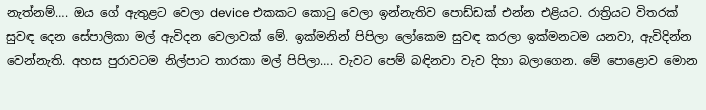නැත්නම්…. ඔය ගේ ඇතුළට වෙලා device එකකට කොටු වෙලා ඉන්නැතිව පොඩ්ඩක් එන්න එළියට. රාත්‍රියට විතරක් සුවඳ දෙන සේපාලිකා මල් ඇවිදන වෙලාවක් මේ. ඉක්මනින් පිපිලා ලෝකෙම සුවඳ කරලා ඉක්මනටම යනවා, ඇවිදින්න වෙන්නැති. අහස පුරාවටම නිල්පාට තාරකා මල් පිපිලා…. වැවට පෙම් බඳිනවා වැව දිහා බලාගෙන. මේ පොළොව මොන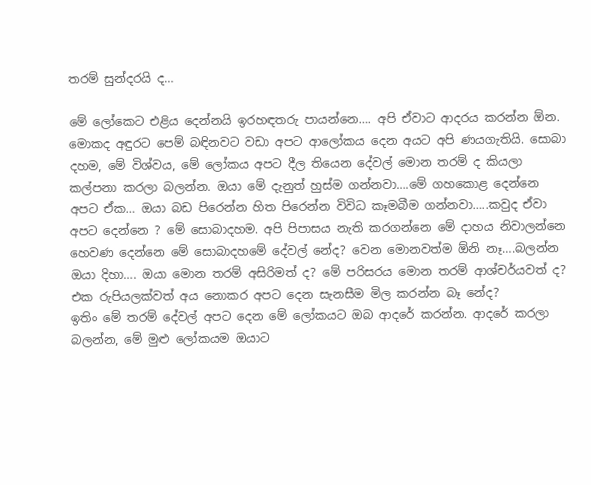තරම් සුන්දරයි ද…

මේ ලෝකෙට එළිය දෙන්නයි ඉරහඳතරු පායන්නෙ…. අපි ඒවාට ආදරය කරන්න ඕන. මොකද අඳුරට පෙම් බඳිනවට වඩා අපට ආලෝකය දෙන අයට අපි ණයගැතියි. සොබා දහම, මේ විශ්වය, මේ ලෝකය අපට දීල තියෙන දේවල් මොන තරම් ද කියලා කල්පනා කරලා බලන්න. ඔයා මේ දැනුත් හුස්ම ගන්නවා….මේ ගහකොළ දෙන්නෙ අපට ඒක… ඔයා බඩ පිරෙන්න හිත පිරෙන්න විවිධ කෑමබීම ගන්නවා…..කවුද ඒවා අපට දෙන්නෙ ? මේ සොබාදහම. අපි පිපාසය නැති කරගන්නෙ මේ දාහය නිවාලන්නෙ හෙවණ දෙන්නෙ මේ සොබාදහමේ දේවල් නේද? වෙන මොනවත්ම ඕනි නෑ….බලන්න ඔයා දිහා…. ඔයා මොන තරම් අසිරිමත් ද? මේ පරිසරය මොන තරම් ආශ්චර්යවත් ද? එක රුපියලක්වත් අය නොකර අපට දෙන සැනසීම මිල කරන්න බෑ නේද?
ඉතිං මේ තරම් දේවල් අපට දෙන මේ ලෝකයට ඔබ ආදරේ කරන්න. ආදරේ කරලා බලන්න, මේ මුළු ලෝකයම ඔයාට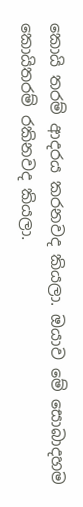කොයි තරම් ආදරය කරනවද කියලා. ඔයාව මේ සොබාදහම කොයිතරම් රකිනවද කියලා.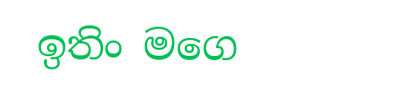ඉතිං මගෙ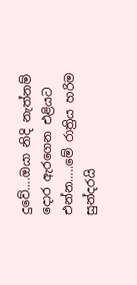දුවේ….ඔයා නිදි නැත්නම් දොර ඇරගෙන එළියට එන්න…..මේ රාත්‍රිය හරිම සුන්දරයි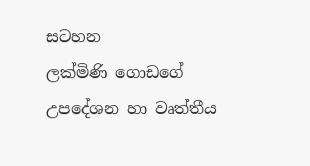සටහන
ලක්මිණි ගොඩගේ
උපදේශන හා වෘත්තීය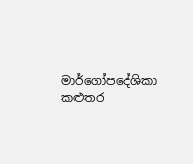මාර්ගෝපදේශිකා
කළුතර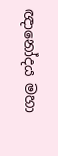ඥානෝදය මහා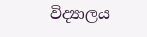විද්‍යාලය